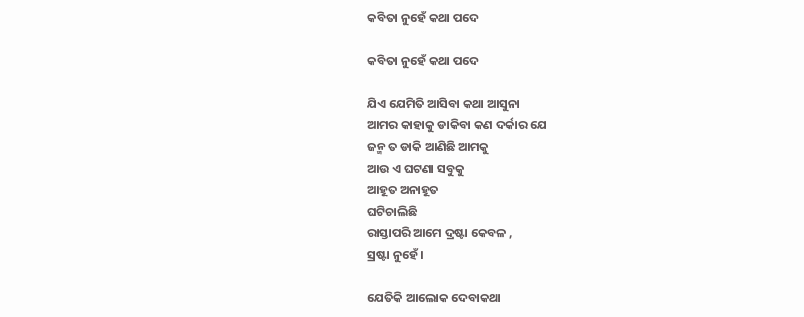କବିତା ନୁହେଁ କଥା ପଦେ

କବିତା ନୁହେଁ କଥା ପଦେ

ଯିଏ ଯେମିତି ଆସିବା କଥା ଆସୁନା
ଆମର କାହାକୁ ଡାକିବା କଣ ଦର୍କାର ଯେ
ଜନ୍ମ ତ ଡାକି ଆଣିଛି ଆମକୁ
ଆଉ ଏ ଘଟଣା ସବୁକୁ
ଆହୂତ ଅନାହୂତ
ଘଟିଚାଲିଛି
ରାସ୍ତାପରି ଆମେ ଦ୍ରଷ୍ଟା କେବଳ ,
ସ୍ରଷ୍ଟା ନୁହେଁ।

ଯେତିକି ଆଲୋକ ଦେବାକଥା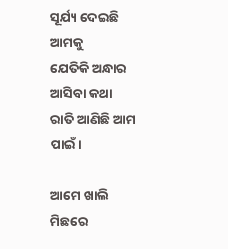ସୂର୍ଯ୍ୟ ଦେଇଛି ଆମକୁ
ଯେତିକି ଅନ୍ଧାର ଆସିବା କଥା
ରାତି ଆଣିଛି ଆମ ପାଇଁ।

ଆମେ ଖାଲି ମିଛରେ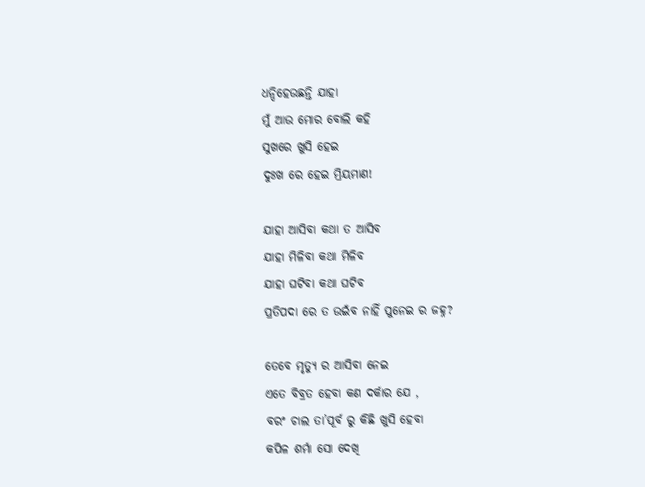ଧନ୍ଦିହେଉଛନ୍ତି ଯାହା
ମୁଁ ଆଉ ମୋର ବୋଲି କହି
ସୁଖରେ ଖୁସି ହେଇ
ଦୁଃଖ ରେ ହେଇ ମ୍ରିୟମାଣ!

ଯାହା ଆସିବା କଥା ତ ଆସିବ
ଯାହା ମିଳିବା କଥା ମିଳିବ
ଯାହା ଘଟିବା କଥା ଘଟିବ
ପ୍ରତିପଦା ରେ ତ ଉଇଁବ ନାହିଁ ପୁନେଇ ର ଜହ୍ନ?

ତେବେ ମୃତ୍ୟୁ ର ଆସିବା ନେଇ
ଏତେ ବିବ୍ରତ ହେବା କଣ ଦର୍କାର ଯେ ,
ବରଂ ଚାଲ ତା’ପୂର୍ବ ରୁ କିଛି ଖୁସି ହେବା
କପିଳ ଶର୍ମା ସୋ ଦେଖି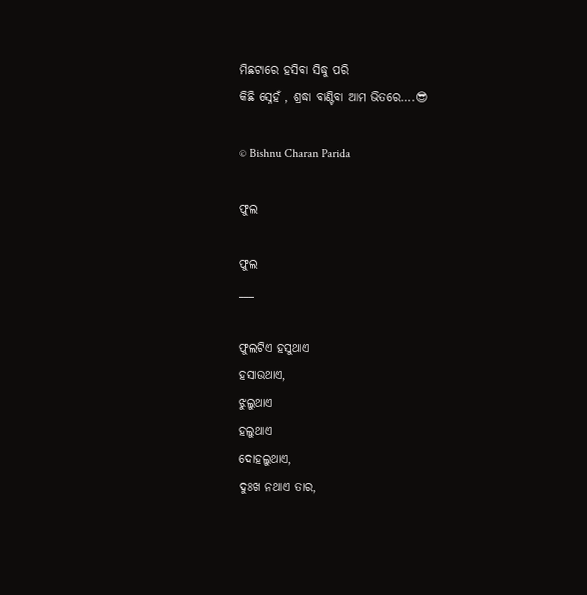ମିଛଟାରେ ହସିବା ସିଦ୍ଧୁ ପରି
କିଛି ସ୍ନେହଁ , ଶ୍ରଦ୍ଧା ବାଣ୍ଟିବା ଆମ ଭିତରେ….😎

© Bishnu Charan Parida

ଫୁଲ

ଫୁଲ
___

ଫୁଲଟିଏ ହସୁଥାଏ
ହସାଉଥାଏ,
ଝୁଲୁଥାଏ
ହଲୁଥାଏ
ଦୋହଲୁଥାଏ,
ଦୁଃଖ ନଥାଏ ତାର,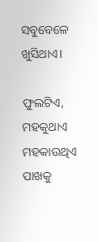ସବୁବେଳେ  ଖୁସିଥାଏ।

ଫୁଲଟିଏ,
ମହକୁଥାଏ
ମହକାଉଥିଏ
ପାଖକୁ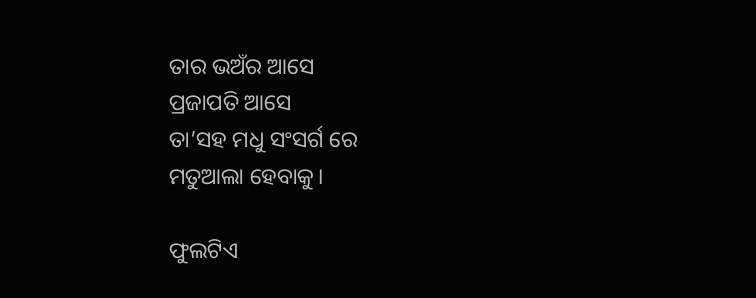ତାର ଭଅଁର ଆସେ
ପ୍ରଜାପତି ଆସେ
ତା’ସହ ମଧୁ ସଂସର୍ଗ ରେ
ମତୁଆଲା ହେବାକୁ।

ଫୁଲଟିଏ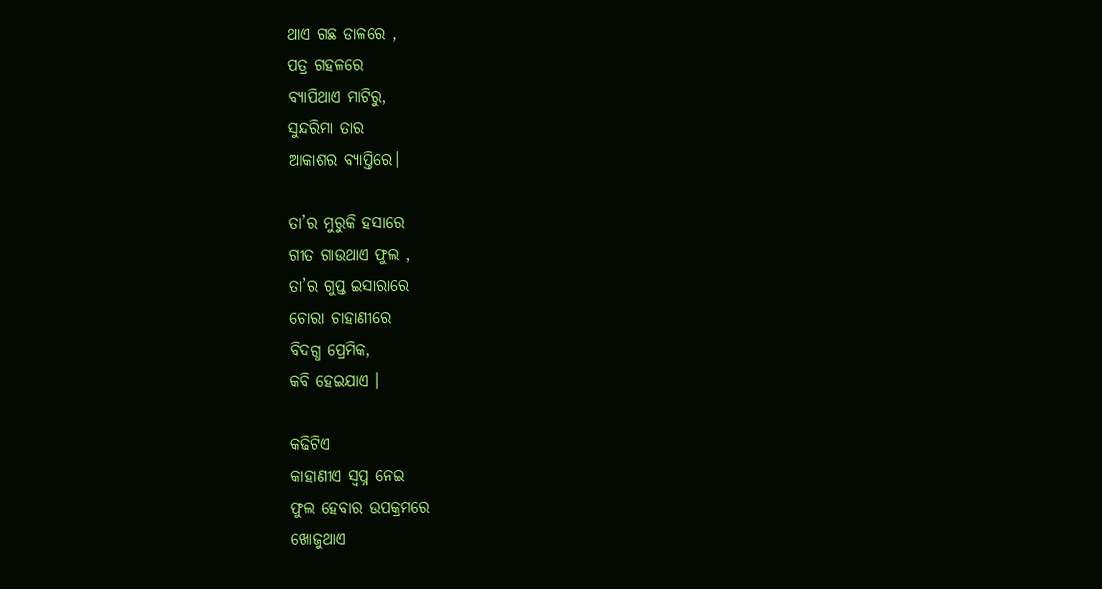ଥାଏ ଗଛ ଡାଳରେ ,
ପତ୍ର ଗହଳରେ
ବ୍ୟାପିଥାଏ ମାଟିରୁ,
ସୁନ୍ଦରିମା ତାର
ଆକାଶର ବ୍ୟାପ୍ତିରେ।

ତା’ର ମୁରୁକି ହସାରେ
ଗୀତ ଗାଉଥାଏ ଫୁଲ ,
ତା’ର ଗୁପ୍ତ ଇସାରାରେ
ଚୋରା ଚାହାଣୀରେ
ବିଦଗ୍ଧ ପ୍ରେମିକ,
କବି ହେଇଯାଏ ।

କଢିଟିଏ
କାହାଣୀଏ ସ୍ବପ୍ନ ନେଇ
ଫୁଲ ହେବାର ଉପକ୍ରମରେ
ଖୋଜୁଥାଏ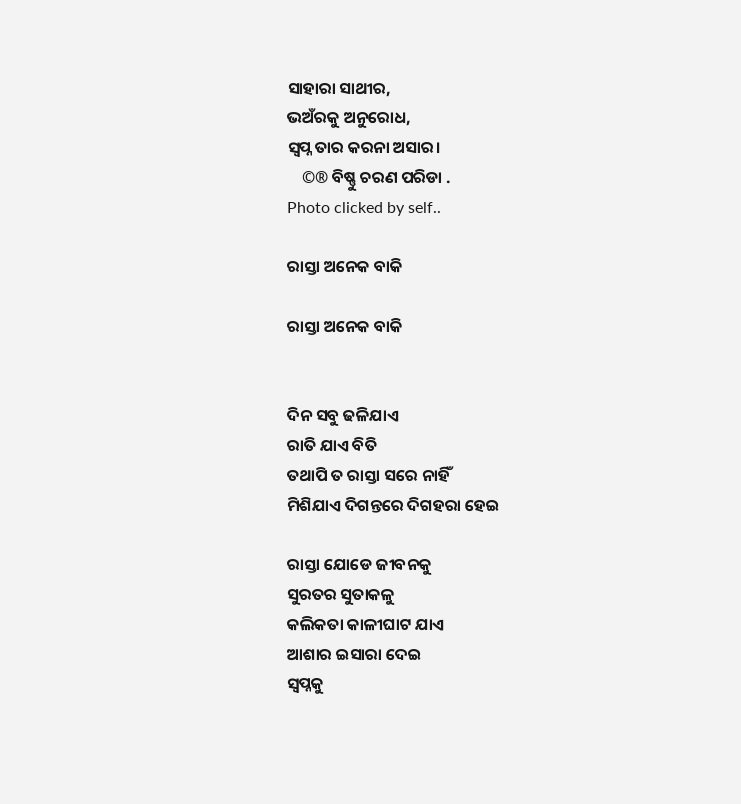ସାହାରା ସାଥୀର,
ଭଅଁରକୁ ଅନୁରୋଧ,
ସ୍ବପ୍ନ ତାର କରନା ଅସାର।
    ©® ବିଷ୍ଣୁ ଚରଣ ପରିଡା .
Photo clicked by self..

ରାସ୍ତା ଅନେକ ବାକି

ରାସ୍ତା ଅନେକ ବାକି


ଦିନ ସବୁ ଢଳିଯାଏ
ରାତି ଯାଏ ବିତି
ତଥାପି ତ ରାସ୍ତା ସରେ ନାହିଁ
ମିଶିଯାଏ ଦିଗନ୍ତରେ ଦିଗହରା ହେଇ

ରାସ୍ତା ଯୋଡେ ଜୀବନକୁ
ସୁରତର ସୁତାକଳୁ
କଲିକତା କାଳୀଘାଟ ଯାଏ
ଆଶାର ଇସାରା ଦେଇ
ସ୍ବପ୍ନକୁ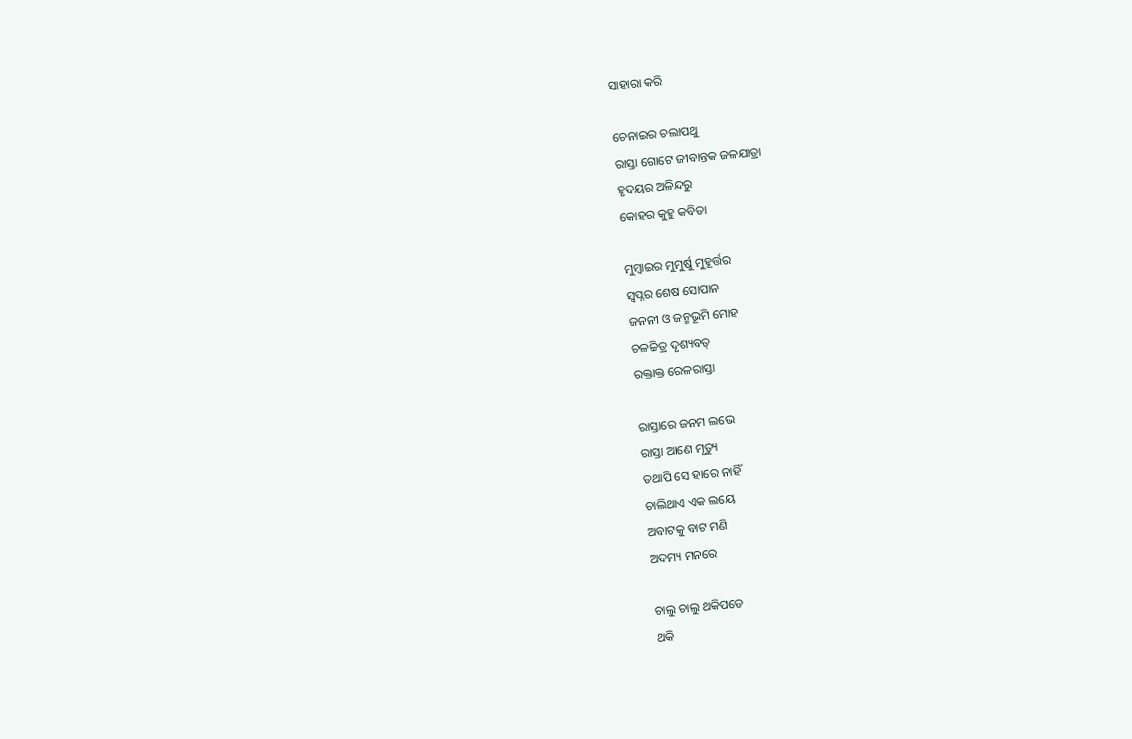ସାହାରା କରି

ଚେନାଇର ଚଲାପଥୁ
ରାସ୍ତା ଗୋଟେ ଜୀବାନ୍ତକ ଜଳଯାତ୍ରା
ହୃଦୟର ଅଳିନ୍ଦରୁ
କୋହର କୁହୁ କବିତା

ମୁମ୍ବାଇର ମୁମୁର୍ଷୁ ମୁହୂର୍ତ୍ତର
ସ୍ବପ୍ନର ଶେଷ ସୋପାନ
ଜନନୀ ଓ ଜନ୍ମଭୂମି ମୋହ
ଚଳଚ୍ଚିତ୍ର ଦୃଶ୍ୟବତ୍
ରକ୍ତାକ୍ତ ରେଳରାସ୍ତା

ରାସ୍ତାରେ ଜନମ ଲଭେ
ରାସ୍ତା ଆଣେ ମୃତ୍ୟୁ
ତଥାପି ସେ ହାରେ ନାହିଁ
ଚାଲିଥାଏ ଏକ ଲୟେ
ଅବାଟକୁ ବାଟ ମଣି
ଅଦମ୍ୟ ମନରେ

ଚାଲୁ ଚାଲୁ ଥକିପଡେ
ଥକି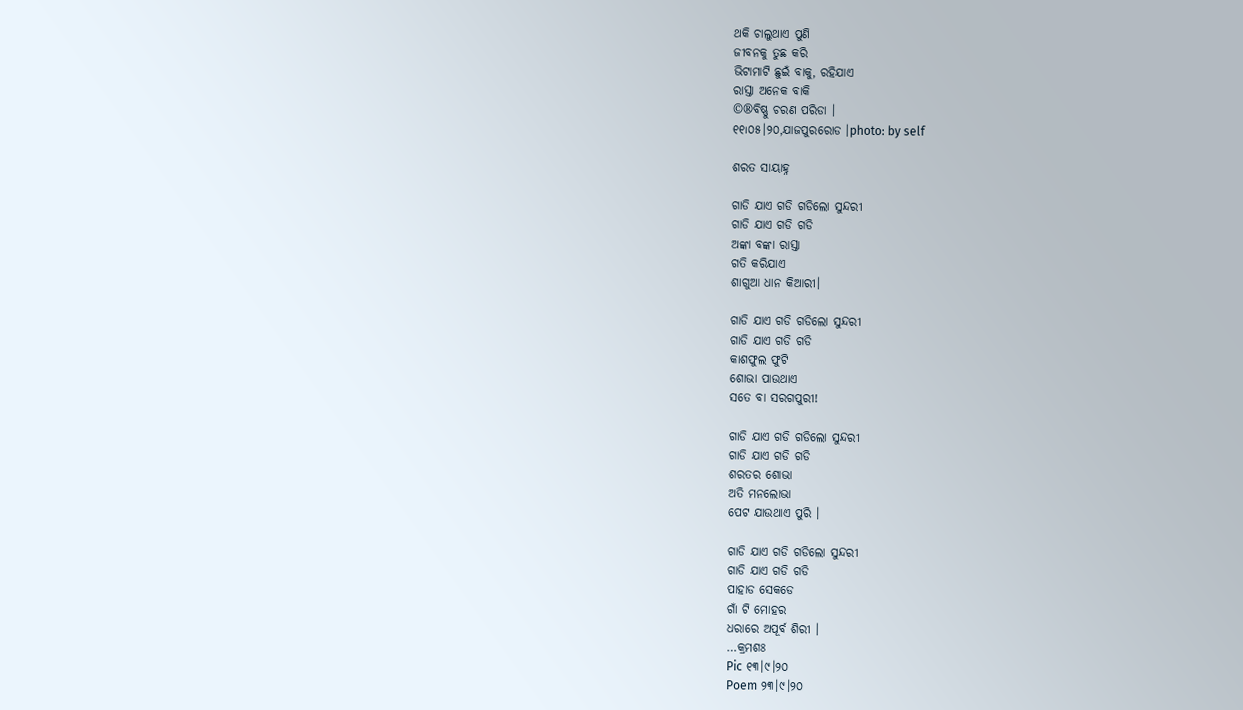ଥକି ଚାଲୁଥାଏ ପୁଣି
ଜୀବନକୁ ତୁଛ କରି
ଭିଟାମାଟି ଛୁଇଁ ବାକୁ, ରହିଯାଏ
ରାସ୍ତା ଅନେକ ବାକି
©®ବିଷ୍ଣୁ ଚରଣ ପରିଡା ।
୧୧୲୦୫।୨୦,ଯାଜପୁରରୋଡ ।photo: by self

ଶରତ ସାୟାହ୍ନ

ଗାଡି ଯାଏ ଗଡି ଗଡିଲୋ ସୁନ୍ଦରୀ
ଗାଡି ଯାଏ ଗଡି ଗଡି
ଅଙ୍କା ବଙ୍କା ରାସ୍ତା
ଗତି କରିଯାଏ
ଶାଗୁଆ ଧାନ କିଆରୀ।

ଗାଡି ଯାଏ ଗଡି ଗଡିଲୋ ସୁନ୍ଦରୀ
ଗାଡି ଯାଏ ଗଡି ଗଡି
କାଶଫୁଲ ଫୁଟି
ଶୋଭା ପାଉଥାଏ
ସତେ ବା ସରଗପୁରୀ!

ଗାଡି ଯାଏ ଗଡି ଗଡିଲୋ ସୁନ୍ଦରୀ
ଗାଡି ଯାଏ ଗଡି ଗଡି
ଶରତର ଶୋଭା
ଅତି ମନଲୋଭା
ପେଟ ଯାଉଥାଏ ପୁରି ।

ଗାଡି ଯାଏ ଗଡି ଗଡିଲୋ ସୁନ୍ଦରୀ
ଗାଡି ଯାଏ ଗଡି ଗଡି
ପାହାଡ ସେକଡେ
ଗାଁ ଟି ମୋହର
ଧରାରେ ଅପୂର୍ବ ଶିରୀ ।
…କ୍ରମଶଃ
Pic ୧୩।୯।୨୦
Poem ୨୩।୯।୨୦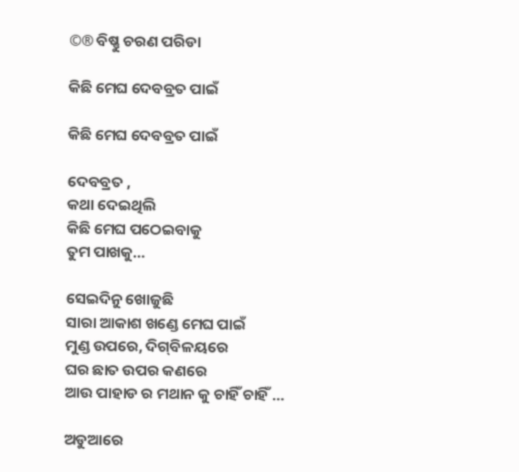©® ବିଷ୍ଣୁ ଚରଣ ପରିଡା

କିଛି ମେଘ ଦେବବ୍ରତ ପାଇଁ

କିଛି ମେଘ ଦେବବ୍ରତ ପାଇଁ

ଦେବବ୍ରତ ,
କଥା ଦେଇଥିଲି
କିଛି ମେଘ ପଠେଇବାକୁ
ତୁମ ପାଖକୁ…

ସେଇଦିନୁ ଖୋଜୁଛି
ସାରା ଆକାଶ ଖଣ୍ଡେ ମେଘ ପାଇଁ
ମୁଣ୍ଡ ଉପରେ, ଦିଗ୍‌ବିଳୟରେ
ଘର ଛାତ ଉପର କଣରେ
ଆଉ ପାହାଡ ର ମଥାନ କୁ ଚାହିଁ ଚାହିଁ …

ଅଡୁଆରେ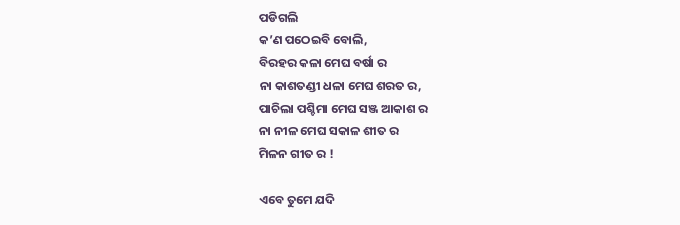ପଡିଗଲି
କ’ଣ ପଠେଇବି ବୋଲି,
ବିରହର କଳା ମେଘ ବର୍ଷା ର
ନା କାଶତଣ୍ଡୀ ଧଳା ମେଘ ଶରତ ର,
ପାଚିଲା ପଶ୍ଚିମା ମେଘ ସଞ୍ଜ ଆକାଶ ର
ନା ନୀଳ ମେଘ ସକାଳ ଶୀତ ର
ମିଳନ ଗୀତ ର !

ଏବେ ତୁମେ ଯଦି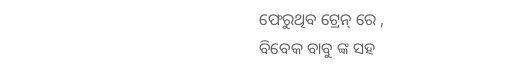ଫେରୁଥିବ ଟ୍ରେନ୍ ରେ ,
ବିବେକ ବାବୁ ଙ୍କ ସହ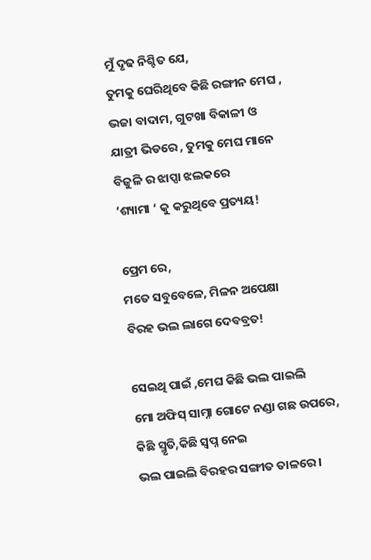ମୁଁ ଦୃଢ ନିଶ୍ଚିତ ଯେ,
ତୁମକୁ ଘେରିଥିବେ କିଛି ରଙ୍ଗୀନ ମେଘ ,
ଭଜା ବାଦାମ, ଗୁଟଖା ବିକାଳୀ ଓ
ଯାତ୍ରୀ ଭିଡରେ , ତୁମକୁ ମେଘ ମାନେ
ବିଜୁଳି ର ଝାପ୍ସା ଝଲକରେ
‘ଶ୍ୟାମା ‘ କୁ କରୁଥିବେ ପ୍ରତ୍ୟୟ!

ପ୍ରେମ ରେ,
ମତେ ସବୁବେଳେ, ମିଳନ ଅପେକ୍ଷା
ବିରହ ଭଲ ଲାଗେ ଦେବବ୍ରତ!

ସେଇଥି ପାଇଁ ,ମେଘ କିଛି ଭଲ ପାଇଲି
ମୋ ଅଫିସ୍ ସାମ୍ନା ଗୋଟେ ନଣ୍ଡା ଗଛ ଉପରେ,
କିଛି ସ୍ମୃତି,କିଛି ସ୍ବପ୍ନ ନେଇ
ଭଲ ପାଇଲି ବିରହର ସଙ୍ଗୀତ ତାଳରେ ।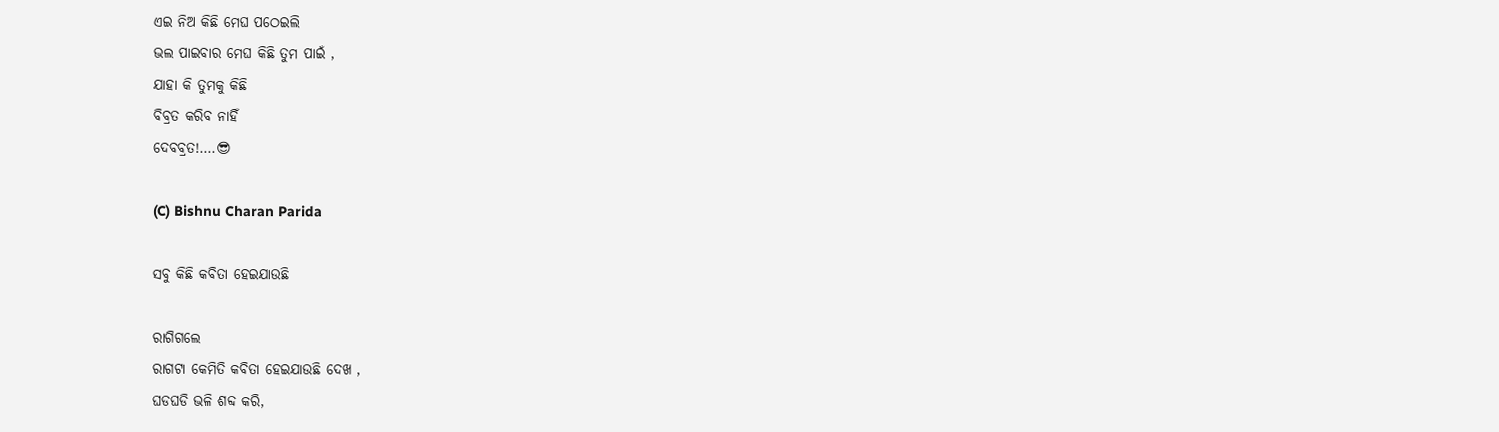ଏଇ ନିଅ କିଛି ମେଘ ପଠେଇଲି
ଭଲ ପାଇବାର ମେଘ କିଛି ତୁମ ପାଇଁ ,
ଯାହା କି ତୁମକୁ କିଛି
ବିବ୍ରତ କରିବ ନାହିଁ
ଦେବବ୍ରତ!….😎

(C) Bishnu Charan Parida

ସବୁ କିଛି କବିତା ହେଇଯାଉଛି

ରାଗିଗଲେ
ରାଗଟା କେମିତି କବିତା ହେଇଯାଉଛି ଦେଖ ,
ଘଡଘଡି ଭଳି ଶବ୍ଦ କରି,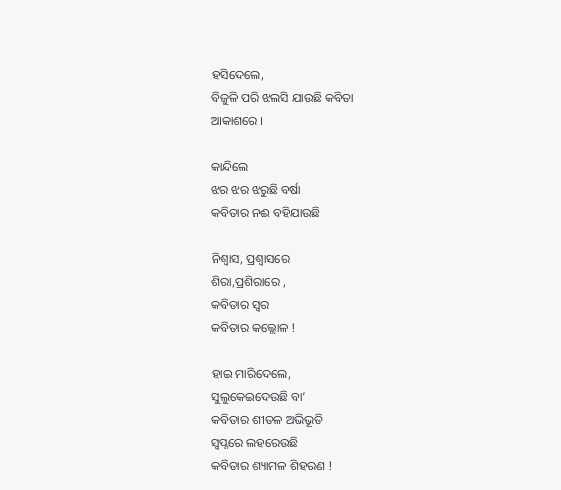ହସିଦେଲେ,
ବିଜୁଳି ପରି ଝଲସି ଯାଉଛି କବିତା
ଆକାଶରେ ।

କାନ୍ଦିଲେ
ଝର ଝର ଝରୁଛି ବର୍ଷା
କବିତାର ନଈ ବହିଯାଉଛି

ନିଶ୍ବାସ, ପ୍ରଶ୍ବାସରେ
ଶିରା,ପ୍ରଶିରାରେ ,
କବିତାର ସ୍ବର
କବିତାର କଲ୍ଲୋଳ !

ହାଇ ମାରିଦେଲେ,
ସୁଲୁକେଇଦେଉଛି ବା’
କବିତାର ଶୀତଳ ଅଭିଭୂତି
ସ୍ବପ୍ନରେ ଲହରେଉଛି
କବିତାର ଶ୍ୟାମଳ ଶିହରଣ !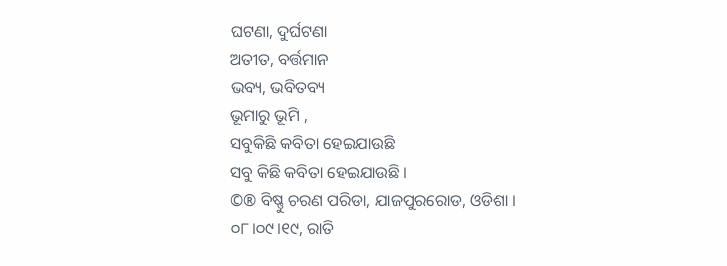ଘଟଣା, ଦୁର୍ଘଟଣା
ଅତୀତ, ବର୍ତ୍ତମାନ
ଭବ୍ୟ, ଭବିତବ୍ୟ
ଭୂମାରୁ ଭୂମି ,
ସବୁକିଛି କବିତା ହେଇଯାଉଛି
ସବୁ କିଛି କବିତା ହେଇଯାଉଛି ।
©® ବିଷ୍ଣୁ ଚରଣ ପରିଡା, ଯାଜପୁରରୋଡ, ଓଡିଶା ।
୦୮।୦୯।୧୯, ରାତି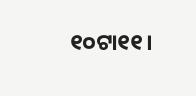୧୦ଟା୧୧।